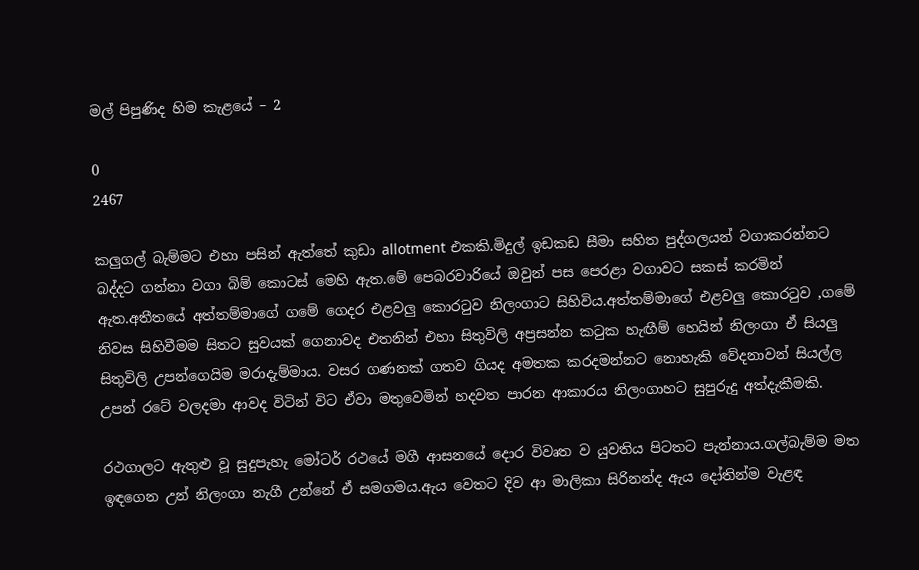මල් පිපුණිද හිම කැළයේ – 2

0
2467

කලුගල් බැම්මට එහා පසින් ඇත්තේ කුඩා allotment එකකි.මිදුල් ඉඩකඩ සීමා සහිත පුද්ගලයන් වගාකරන්නට බද්දට ගන්නා වගා බිම් කොටස් මෙහි ඇත.මේ පෙබරවාරියේ ඔවුන් පස පෙරළා වගාවට සකස් කරමින් ඇත.අතීතයේ අත්තම්මාගේ ගමේ ගෙදර එළවලු කොරටුව නිලංගාට සිහිවිය.අත්තම්මාගේ එළවලු කොරටුව ,ගමේ නිවස සිහිවීමම සිතට සුවයක් ගෙනාවද එතනින් එහා සිතුවිලි අප්‍රසන්න කටුක හැඟීම් හෙයින් නිලංගා ඒ සියලු සිතුවිලි උපන්ගෙයිම මරාදැම්මාය. වසර ගණනක් ගතව ගියද අමතක කරදමන්නට නොහැකි වේදනාවන් සියල්ල උපන් රටේ වලදමා ආවද විටින් විට ඒවා මතුවෙමින් හදවත පාරන ආකාරය නිලංගාහට සුපුරුදු අත්දැකීමකි.

රථගාලට ඇතුළු වූ සුදුපැහැ මෝටර් රථයේ මගී ආසනයේ දොර විවෘත ව යුවතිය පිටතට පැන්නාය.ගල්බැම්ම මත ඉඳගෙන උන් නිලංගා නැගී උන්නේ ඒ සමගමය.ඇය වෙතට දිව ආ මාලිකා සිරිනන්ද ඇය දෝතින්ම වැළඳ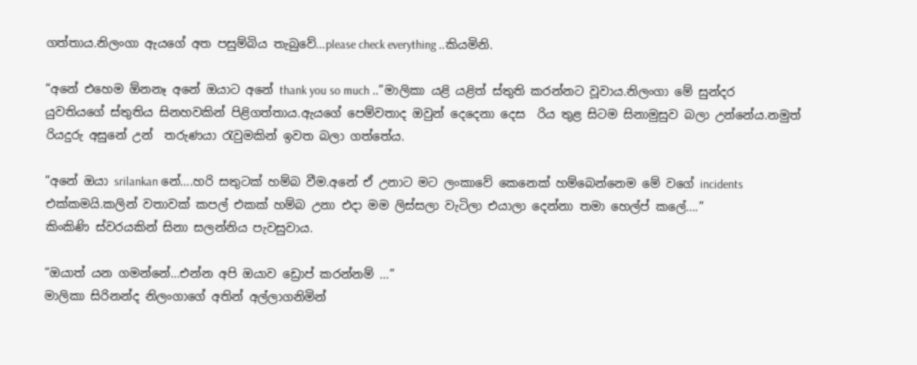ගත්තාය.නිලංගා ඇයගේ අත පසුම්බිය තැබුවේ…please check everything ..කියමිනි.

“අනේ එහෙම ඕනනෑ අනේ ඔයාට අනේ thank you so much ..”මාලිකා යළි යළිත් ස්තුති කරන්නට වූවාය.නිලංගා මේ සුන්දර යුවතියගේ ස්තුතිය සිනහවකින් පිළිගත්තාය.ඇයගේ පෙම්වතාද ඔවුන් දෙදෙනා දෙස  රිය තුළ සිටම සිනාමුසුව බලා උන්නේය.නමුත් රියදුරු අසුනේ උන්  තරුණයා රැවුමකින් ඉවත බලා ගත්තේය.

“අනේ ඔයා srilankan නේ….හරි සතුටක් හම්බ වීම.අනේ ඒ උනාට මට ලංකාවේ කෙනෙක් හම්බෙන්නෙම මේ වගේ incidents එක්කමයි.කලින් වතාවක් කපල් එකක් හම්බ උනා එදා මම ලිස්සලා වැටිලා එයාලා දෙන්නා තමා හෙල්ප් කලේ….”
කිංකිණි ස්වරයකින් සිනා සලන්නිය පැවසුවාය.

“ඔයාත් යන ගමන්නේ…එන්න අපි ඔයාව ඩ්‍රොප් කරන්නම් …”
මාලිකා සිරිනන්ද නිලංගාගේ අතින් අල්ලාගනිමින්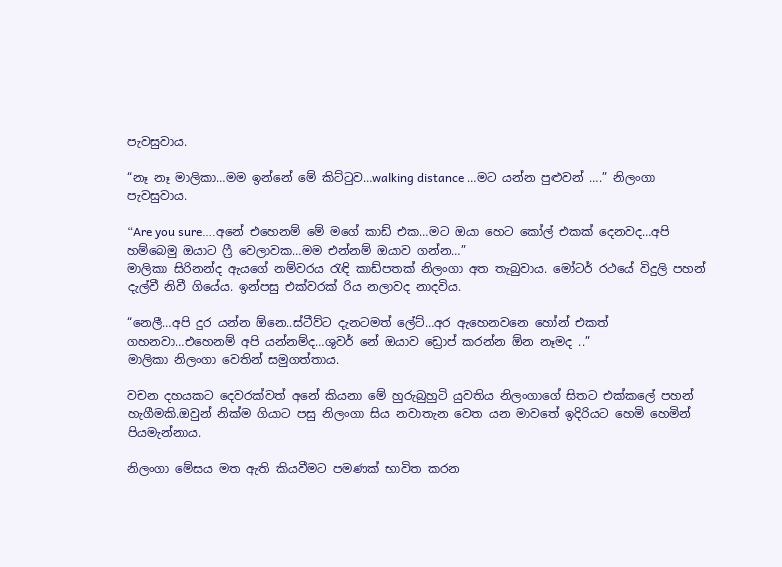පැවසුවාය.

“නෑ නෑ මාලිකා…මම ඉන්නේ මේ කිට්ටුව…walking distance …මට යන්න පුළුවන් ….” නිලංගා පැවසුවාය.

“Are you sure….අනේ එහෙනම් මේ මගේ කාඩ් එක…මට ඔයා හෙට කෝල් එකක් දෙනවද…අපි හම්බෙමු ඔයාට ෆ්‍රී වෙලාවක…මම එන්නම් ඔයාව ගන්න…”
මාලිකා සිරිනන්ද ඇයගේ නම්වරය රැඳි කාඩ්පතක් නිලංගා අත තැබුවාය. මෝටර් රථයේ විදුලි පහන් දැල්වී නිවී ගියේය. ඉන්පසු එක්වරක් රිය නලාවද නාදවිය.

“නෙලී…අපි දුර යන්න ඕනෙ..ස්ටීව්ට දැනටමත් ලේට්…අර ඇහෙනවනෙ හෝන් එකත් ගහනවා…එහෙනම් අපි යන්නම්ද…ශුවර් නේ ඔයාව ඩ්‍රොප් කරන්න ඕන නෑමද ..”
මාලිකා නිලංගා වෙතින් සමුගත්තාය.

වචන දහයකට දෙවරක්වත් අනේ කියනා මේ හුරුබුහුටි යුවතිය නිලංගාගේ සිතට එක්කලේ පහන් හැගීමකි.ඔවුන් නික්ම ගියාට පසු නිලංගා සිය නවාතැන වෙත යන මාවතේ ඉදිරියට හෙමි හෙමින් පියමැන්නාය.

නිලංගා මේසය මත ඇති කියවීමට පමණක් භාවිත කරන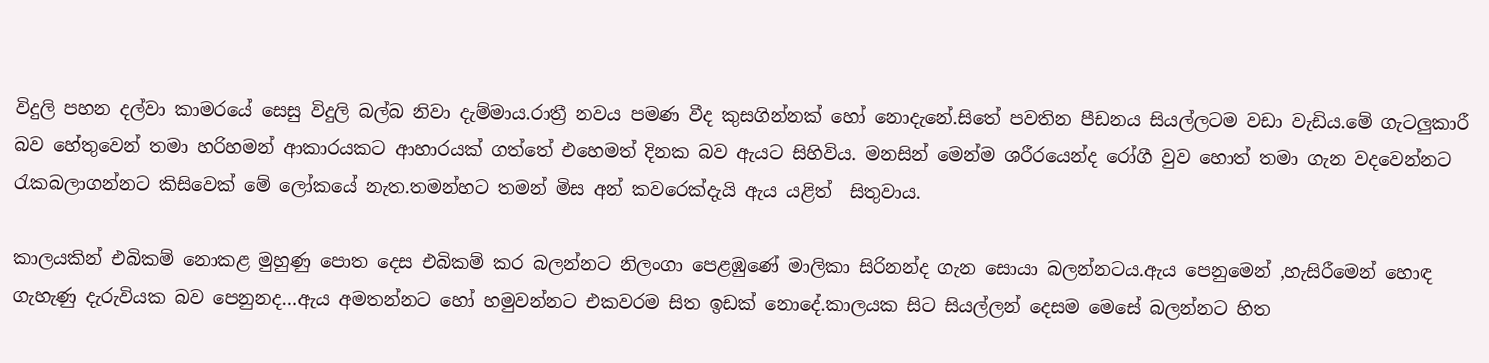විදුලි පහන දල්වා කාමරයේ සෙසු විදුලි බල්බ නිවා දැම්මාය.රාත්‍රී නවය පමණ වීද කුසගින්නක් හෝ නොදැනේ.සිතේ පවතින පීඩනය සියල්ලටම වඩා වැඩිය.මේ ගැටලුකාරී බව හේතුවෙන් තමා හරිහමන් ආකාරයකට ආහාරයක් ගත්තේ එහෙමත් දිනක බව ඇයට සිහිවිය. මනසින් මෙන්ම ශරීරයෙන්ද රෝගී වුව හොත් තමා ගැන වදවෙන්නට රැකබලාගන්නට කිසිවෙක් මේ ලෝකයේ නැත.තමන්හට තමන් මිස අන් කවරෙක්දැයි ඇය යළිත්  සිතුවාය.

කාලයකින් එබිකම් නොකළ මුහුණු පොත දෙස එබිකම් කර බලන්නට නිලංගා පෙළඹුණේ මාලිකා සිරිනන්ද ගැන සොයා බලන්නටය.ඇය පෙනුමෙන් ,හැසිරීමෙන් හොඳ ගැහැණු දැරුවියක බව පෙනුනද…ඇය අමතන්නට හෝ හමුවන්නට එකවරම සිත ඉඩක් නොදේ.කාලයක සිට සියල්ලන් දෙසම මෙසේ බලන්නට හිත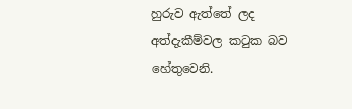හුරුව ඇත්තේ ලද අත්දැකීම්වල කටුක බව හේතුවෙනි.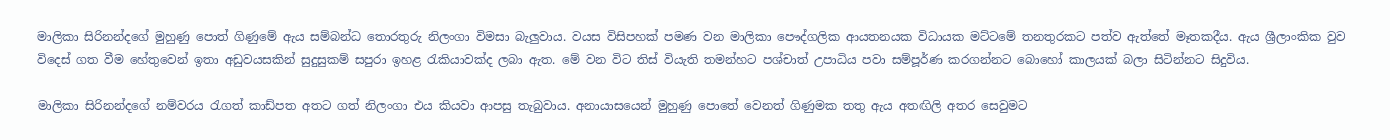මාලිකා සිරිනන්දගේ මුහුණු පොත් ගිණුමේ ඇය සම්බන්ධ තොරතුරු නිලංගා විමසා බැලුවාය. වයස විසිපහක් පමණ වන මාලිකා පෞද්ගලික ආයතනයක විධායක මට්ටමේ තනතුරකට පත්ව ඇත්තේ මෑතකදීය. ඇය ශ්‍රීලාංකික වුව විදෙස් ගත වීම හේතුවෙන් ඉතා අඩුවයසකින් සුදුසුකම් සපුරා ඉහළ රැකියාවක්ද ලබා ඇත. මේ වන විට තිස් වියැති තමන්හට පශ්චාත් උපාධිය පවා සම්පූර්ණ කරගන්නට බොහෝ කාලයක් බලා සිටින්නට සිදුවිය.

මාලිකා සිරිනන්දගේ නම්වරය රැගත් කාඩ්පත අතට ගත් නිලංගා එය කියවා ආපසු තැබුවාය. අනායාසයෙන් මුහුණු පොතේ වෙනත් ගිණුමක තතු ඇය අතඟිලි අතර සෙවුමට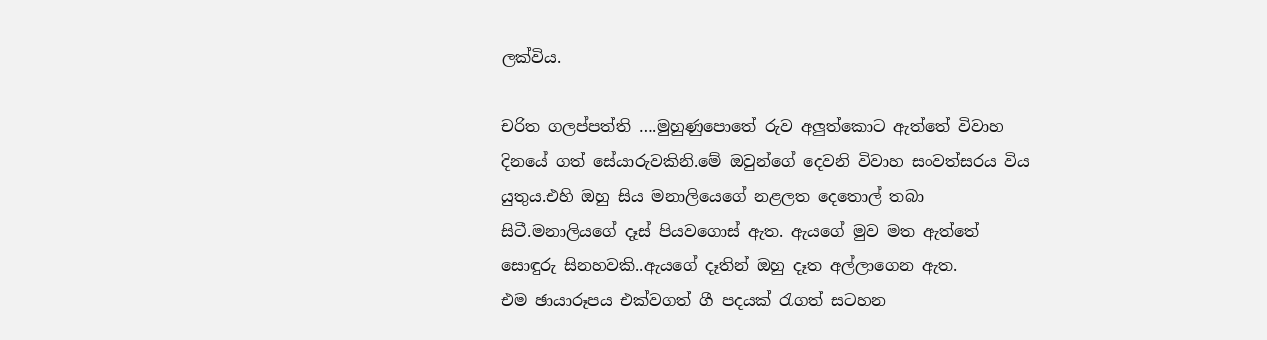ලක්විය.

චරිත ගලප්පත්ති ….මුහුණුපොතේ රුව අලුත්කොට ඇත්තේ විවාහ දිනයේ ගත් සේයාරුවකිනි.මේ ඔවුන්ගේ දෙවනි විවාහ සංවත්සරය විය යුතුය.එහි ඔහු සිය මනාලියෙගේ නළලත දෙතොල් තබා සිටී.මනාලියගේ දෑස් පියවගොස් ඇත. ඇයගේ මුව මත ඇත්තේ සොඳුරු සිනහවකි..ඇයගේ දෑතින් ඔහු දෑත අල්ලාගෙන ඇත.
එම ඡායාරූපය එක්වගත් ගී පදයක් රැගත් සටහන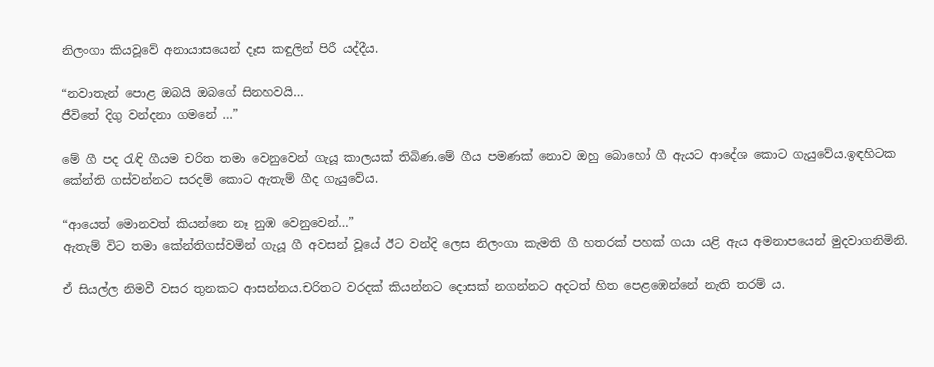නිලංගා කියවූවේ අනායාසයෙන් දෑස කඳුලින් පිරී යද්දීය.

“නවාතැන් පොළ ඔබයි ඔබගේ සිනහවයි…
ජීවිතේ දිගු වන්දනා ගමනේ …”

මේ ගී පද රැඳි ගීයම චරිත තමා වෙනුවෙන් ගැයූ කාලයක් තිබිණ.මේ ගීය පමණක් නොව ඔහු බොහෝ ගී ඇයට ආදේශ කොට ගැයුවේය.ඉඳහිටක කේන්ති ගස්වන්නට සරදම් කොට ඇතැම් ගීද ගැයුවේය.

“ආයෙත් මොනවත් කියන්නෙ නෑ නුඹ වෙනුවෙන්…”
ඇතැම් විට තමා කේන්තිගස්වමින් ගැයූ ගී අවසන් වූයේ ඊට වන්දි ලෙස නිලංගා කැමති ගී හතරක් පහක් ගයා යළි ඇය අමනාපයෙන් මුදවාගනිමිනි.

ඒ සියල්ල නිමවී වසර තුනකට ආසන්නය.චරිතට වරදක් කියන්නට දොසක් නගන්නට අදටත් හිත පෙළඹෙන්නේ නැති තරම් ය.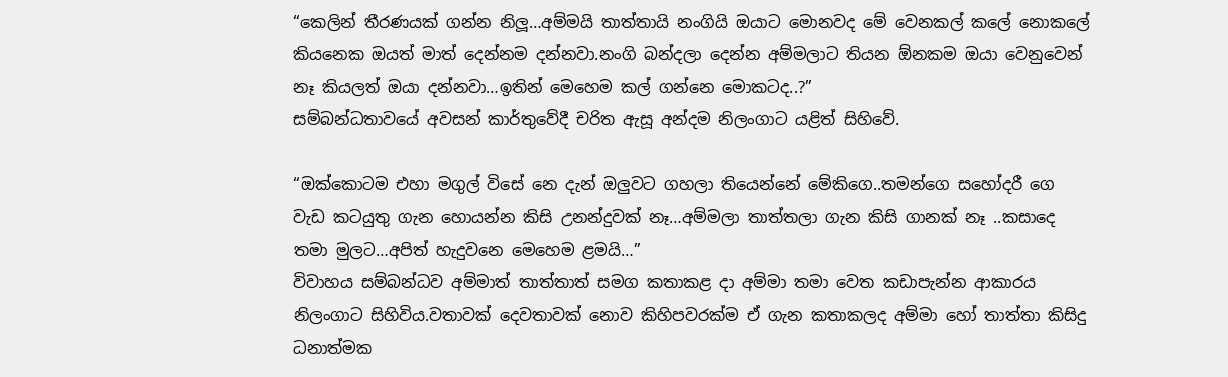“කෙලින් තීරණයක් ගන්න නිලූ…අම්මයි තාත්තායි නංගියි ඔයාට මොනවද මේ වෙනකල් කලේ නොකලේ කියනෙක ඔයත් මාත් දෙන්නම දන්නවා.නංගි බන්දලා දෙන්න අම්මලාට තියන ඕනකම ඔයා වෙනුවෙන් නෑ කියලත් ඔයා දන්නවා…ඉතින් මෙහෙම කල් ගන්නෙ මොකටද..?”
සම්බන්ධතාවයේ අවසන් කාර්තුවේදී චරිත ඇසූ අන්දම නිලංගාට යළිත් සිහිවේ.

“ඔක්කොටම එහා මගුල් විසේ නෙ දැන් ඔලුවට ගහලා තියෙන්නේ මේකිගෙ..තමන්ගෙ සහෝදරී ගෙ වැඩ කටයුතු ගැන හොයන්න කිසි උනන්දුවක් නෑ…අම්මලා තාත්තලා ගැන කිසි ගානක් නෑ ..කසාදෙ තමා මුලට…අපිත් හැදුවනෙ මෙහෙම ළමයි…”
විවාහය සම්බන්ධව අම්මාත් තාත්තාත් සමග කතාකළ දා අම්මා තමා වෙත කඩාපැන්න ආකාරය නිලංගාට සිහිවිය.වතාවක් දෙවතාවක් නොව කිහිපවරක්ම ඒ ගැන කතාකලද අම්මා හෝ තාත්තා කිසිදු ධනාත්මක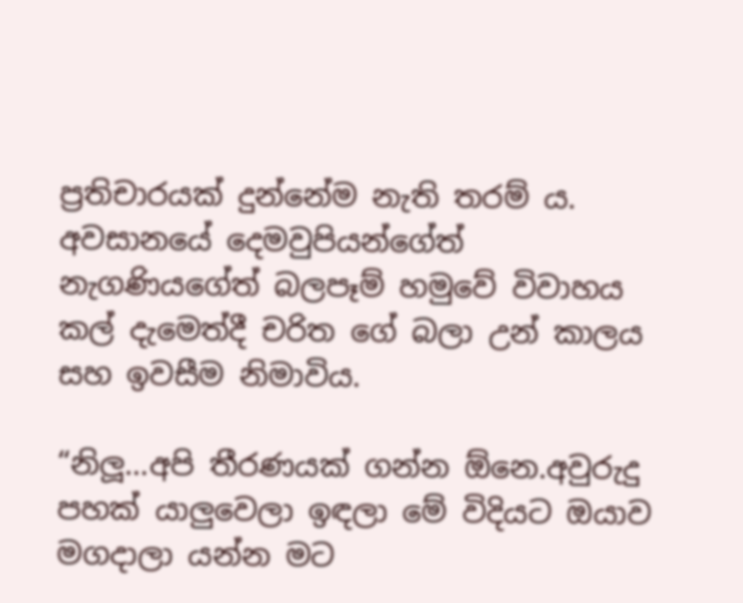ප්‍රතිචාරයක් දුන්නේම නැති තරම් ය. අවසානයේ දෙමවුපියන්ගේත් නැගණියගේත් බලපෑම් හමුවේ විවාහය කල් දැමෙත්දී චරිත ගේ බලා උන් කාලය සහ ඉවසීම නිමාවිය.

“නිලූ…අපි තීරණයක් ගන්න ඕනෙ.අවුරුදු පහක් යාලුවෙලා ඉඳලා මේ විදියට ඔයාව මගදාලා යන්න මට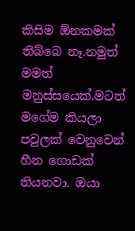කිසිම ඕනකමක් තිබ්බෙ නෑ.නමුත් මමත් මනුස්සයෙක්.මටත් මගේම කියලා පවුලක් වෙනුවෙන් හීන ගොඩක් තියනවා. ඔයා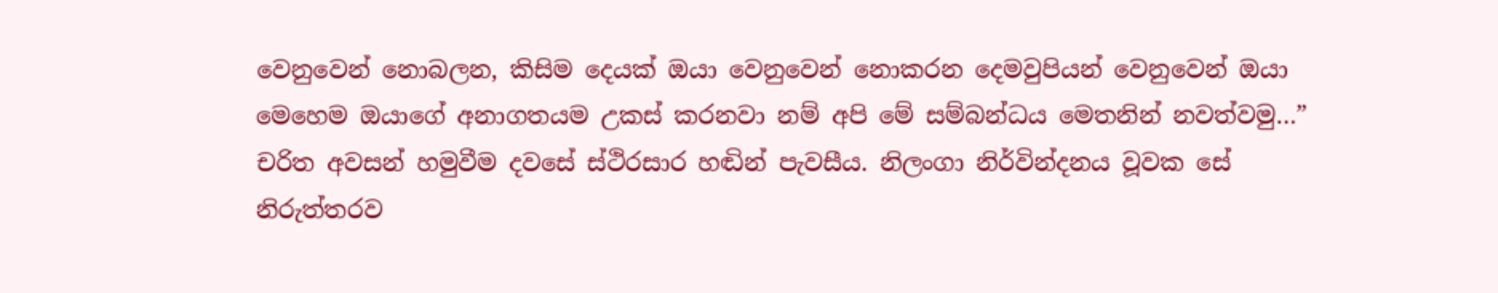වෙනුවෙන් නොබලන, කිසිම දෙයක් ඔයා වෙනුවෙන් නොකරන දෙමවුපියන් වෙනුවෙන් ඔයා මෙහෙම ඔයාගේ අනාගතයම උකස් කරනවා නම් අපි මේ සම්බන්ධය මෙතනින් නවත්වමු…”
චරිත අවසන් හමුවීම දවසේ ස්ථිරසාර හඬින් පැවසීය. නිලංගා නිර්වින්දනය වූවක සේ නිරුත්‍තරව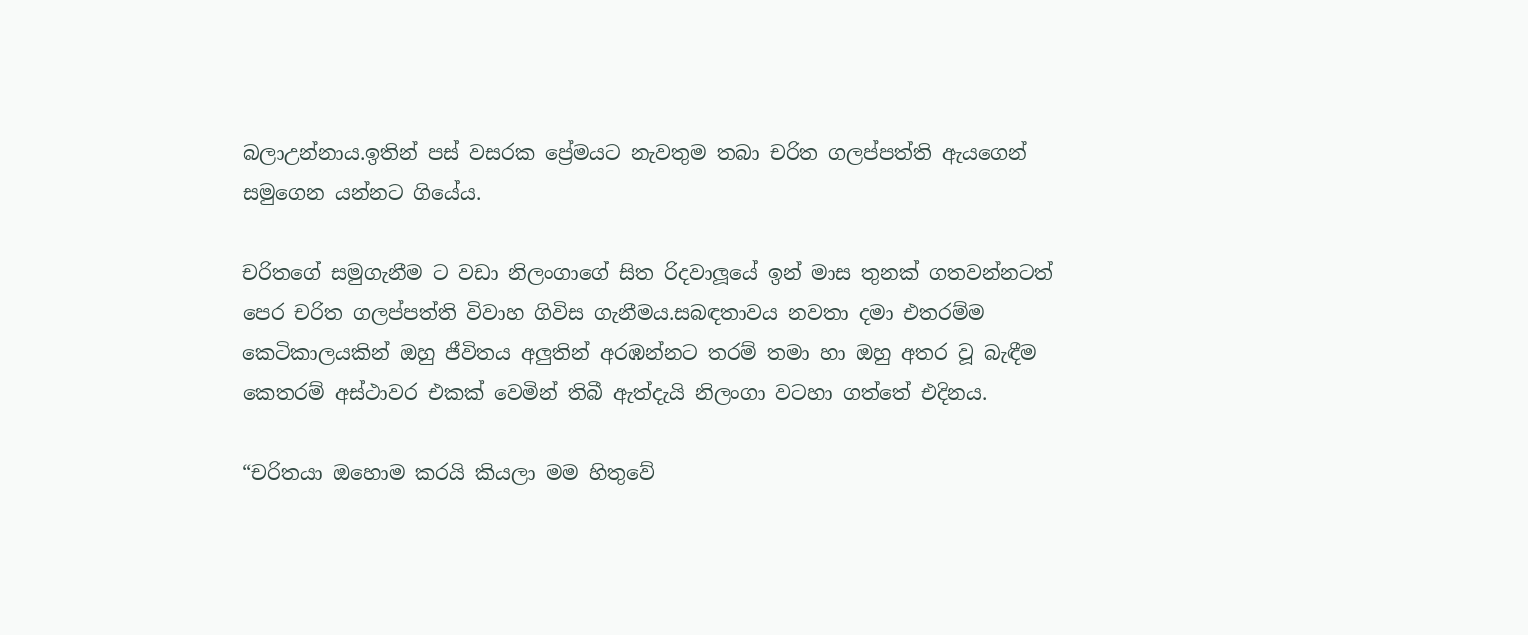බලාඋන්නාය.ඉතින් පස් වසරක ප්‍රේමයට නැවතුම තබා චරිත ගලප්පත්ති ඇයගෙන් සමුගෙන යන්නට ගියේය.

චරිතගේ සමුගැනීම ට වඩා නිලංගාගේ සිත රිදවාලූයේ ඉන් මාස තුනක් ගතවන්නටත් පෙර චරිත ගලප්පත්ති විවාහ ගිවිස ගැනීමය.සබඳතාවය නවතා දමා එතරම්ම කෙටිකාලයකින් ඔහු ජීවිතය අලුතින් අරඹන්නට තරම් තමා හා ඔහු අතර වූ බැඳීම කෙතරම් අස්ථාවර එකක් වෙමින් තිබී ඇත්දැයි නිලංගා වටහා ගත්තේ එදිනය.

“චරිතයා ඔහොම කරයි කියලා මම හිතුවේ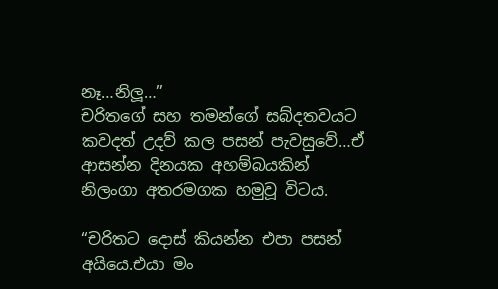නෑ…නිලූ…”
චරිතගේ සහ තමන්ගේ සබ්දතවයට කවදත් උදව් කල පසන් පැවසුවේ…ඒ ආසන්න දිනයක අහම්බයකින් නිලංගා අතරමගක හමුවූ විටය.

“චරිතට දොස් කියන්න එපා පසන් අයියෙ.එයා මං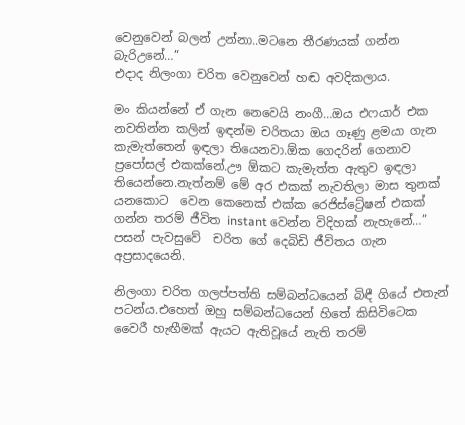වෙනුවෙන් බලන් උන්නා..මටනෙ තීරණයක් ගන්න බැරිඋනේ…”
එදාද නිලංගා චරිත වෙනුවෙන් හඬ අවදිකලාය.

මං කියන්නේ ඒ ගැන නෙවෙයි නංගී…ඔය එෆයාර් එක නවතින්න කලින් ඉඳන්ම චරිතයා ඔය ගෑණු ළමයා ගැන කැමැත්තෙන් ඉඳලා තියෙනවා.ඕක ගෙදරින් ගෙනාව  ප්‍රපෝසල් එකක්නේ.ඌ ඕකට කැමැත්ත ඇතුව ඉඳලා තියෙන්නෙ.නැත්නම් මේ අර එකක් නැවතිලා මාස තුනක් යනකොට  වෙන කෙනෙක් එක්ක රෙජිස්ට්‍රේෂන් එකක් ගන්න තරම් ජීවිත instant වෙන්න විදිහක් නැහැනේ…”
පසන් පැවසුවේ  චරිත ගේ දෙබිඩි ජීවිතය ගැන අප්‍රසාදයෙනි.

නිලංගා චරිත ගලප්පත්ති සම්බන්ධයෙන් බිඳී ගියේ එතැන් පටන්ය.එහෙත් ඔහු සම්බන්ධයෙන් හිතේ කිසිවිටෙක වෛරී හැඟීමක් ඇයට ඇතිවූයේ නැති තරම්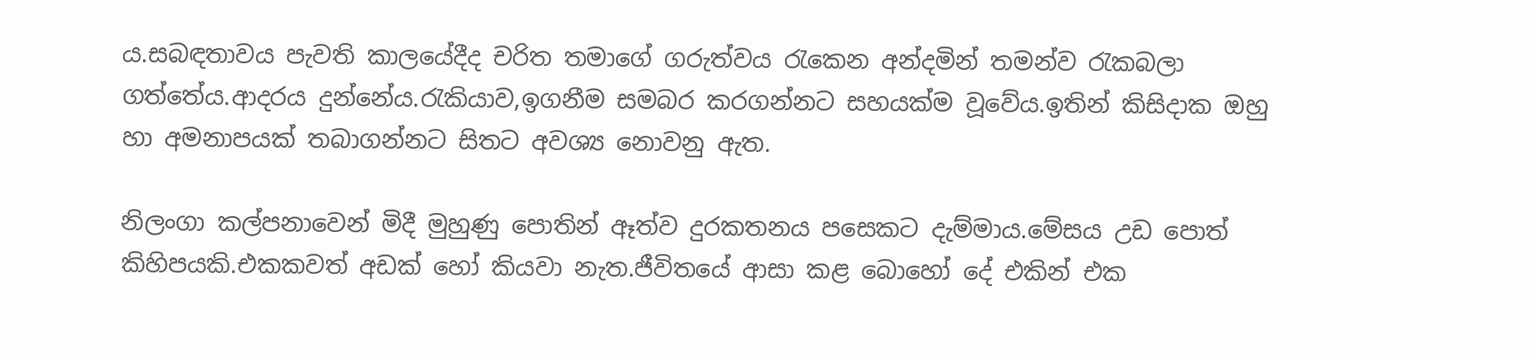ය.සබඳතාවය පැවති කාලයේදීද චරිත තමාගේ ගරුත්වය රැකෙන අන්දමින් තමන්ව රැකබලා ගත්තේය.ආදරය දුන්නේය.රැකියාව,ඉගනීම සමබර කරගන්නට සහයක්ම වූවේය.ඉතින් කිසිදාක ඔහු හා අමනාපයක් තබාගන්නට සිතට අවශ්‍ය නොවනු ඇත.

නිලංගා කල්පනාවෙන් මිදී මුහුණු පොතින් ඈත්ව දුරකතනය පසෙකට දැම්මාය.මේසය උඩ පොත් කිහිපයකි.එකකවත් අඩක් හෝ කියවා නැත.ජීවිතයේ ආසා කළ බොහෝ දේ එකින් එක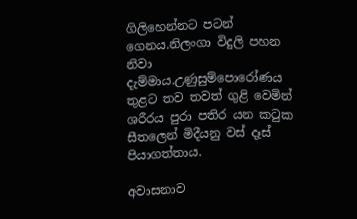ගිලිහෙන්නට පටන් ගෙනය.නිලංගා විදුලි පහන නිවා දැම්මාය.උණුසුම්පොරෝණය තුළට තව තවත් ගුළි වෙමින් ශරීරය පුරා පතිර යන කටුක සීතලෙන් මිදීයනු වස් දෑස් පියාගත්තාය.

අවාසනාව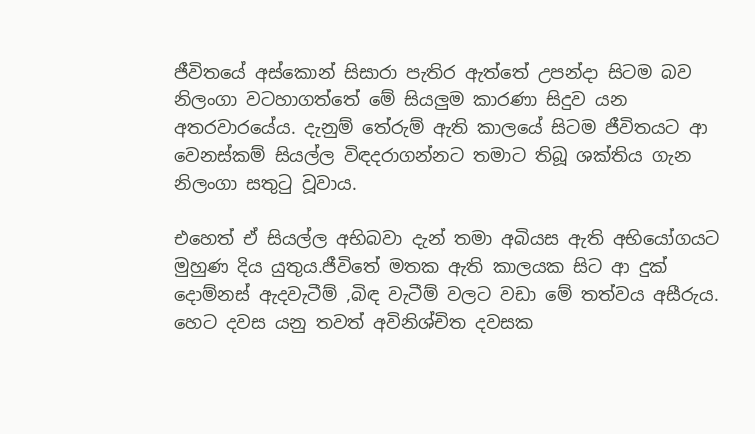ජීවිතයේ අස්කොන් සිසාරා පැතිර ඇත්තේ උපන්දා සිටම බව නිලංගා වටහාගත්තේ මේ සියලුම කාරණා සිදුව යන අතරවාරයේය. දැනුම් තේරුම් ඇති කාලයේ සිටම ජීවිතයට ආ වෙනස්කම් සියල්ල විඳදරාගන්නට තමාට තිබූ ශක්තිය ගැන නිලංගා සතුටු වූවාය.

එහෙත් ඒ සියල්ල අභිබවා දැන් තමා අබියස ඇති අභියෝගයට මුහුණ දිය යුතුය.ජීවිතේ මතක ඇති කාලයක සිට ආ දුක් දොම්නස් ඇදවැටීම් ,බිඳ වැටීම් වලට වඩා මේ තත්වය අසීරුය. හෙට දවස යනු තවත් අවිනිශ්චිත දවසක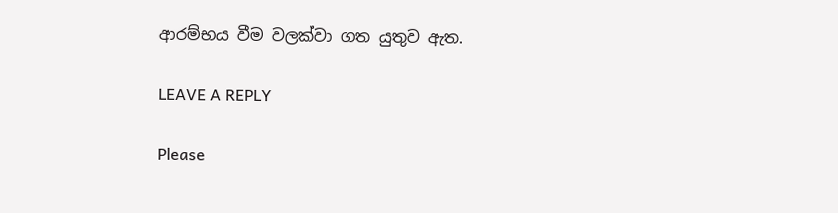ආරම්භය වීම වලක්වා ගත යුතුව ඇත.

LEAVE A REPLY

Please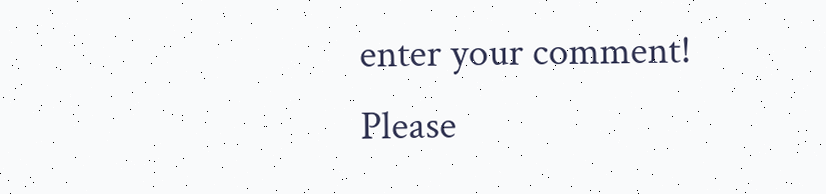enter your comment!
Please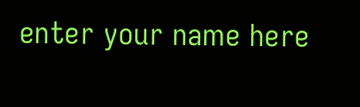enter your name here